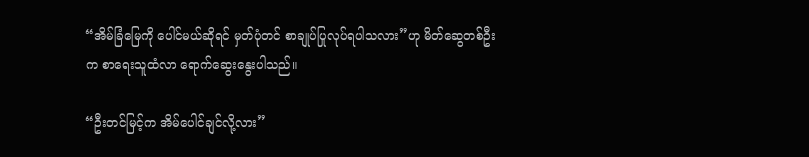“အိမ်ခြံမြေကို ပေါင်မယ်ဆိုရင် မှတ်ပုံတင် စာချုပ်ပြုလုပ်ရပါသလား”ဟု မိတ်ဆွေတစ်ဦးက စာရေးသူထံလာ ရောက်ဆွေးနွေးပါသည်။

“ဦးတင်မြင့်က အိမ်ပေါင်ချင်လို့လား”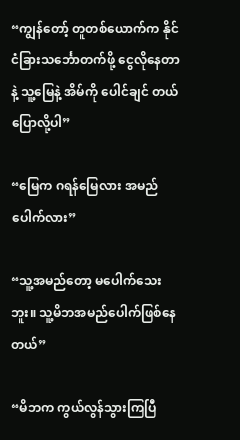“ကျွန်တော့် တူတစ်ယောက်က နိုင်ငံခြားသင်္ဘောတက်ဖို့ ငွေလိုနေတာနဲ့ သူ့မြေနဲ့ အိမ်ကို ပေါင်ချင် တယ် ပြောလို့ပါ”

“မြေက ဂရန်မြေလား အမည် ပေါက်လား”

“သူ့အမည်တော့ မပေါက်သေးဘူး။ သူ့မိဘအမည်ပေါက်ဖြစ်နေတယ်”

“မိဘက ကွယ်လွန်သွားကြပြီ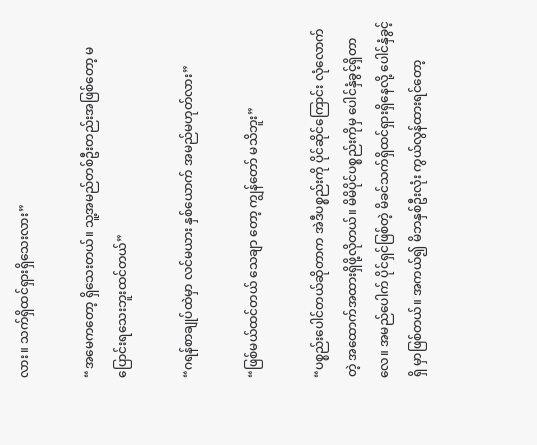လား။ သက်ရှိထင်ရှားရှိသေးလား”

“အမေကတော့ ရှိသေးတယ်။ သူ့အမည်တစ်ဦးတည်းအဖြစ်တော့ မပြောင်းရသေးဘူးထင်တယ်”

“ဂရန်စာချုပ်ထဲမှာ လင်မယား နှစ်ယောက် အမည်မဟုတ်လား”

“ဖြစ်မယ်ထင်တယ် သေချာ တော့ ကျွန်တော် မသိဘူး”

“ပစ္စည်းပေါင်တယ်ဆိုတာက အဲဒီပစ္စည်းကို ပိုင်ဆိုင်ကြောင်း လုံလောက်တဲ့ အထောက်အထားရှိဖို့လိုတယ်။ မိမိပိုင်ပစ္စည်းကိုမှ ပေါင်နှံခွင့်ရှိတာလေ။ အမည်ပေါက် ပိုင်ရှင်ဖြစ်တဲ့ မိခင်သက်ရှိထင်ရှားရှိနေလို့ ပေါင်နှံခွင့်ရှိ မှာဖြစ်တယ်။ အကယ်၍ မိဘနှစ်ဦးလုံး ကွယ်လွန်ထားရင်တော့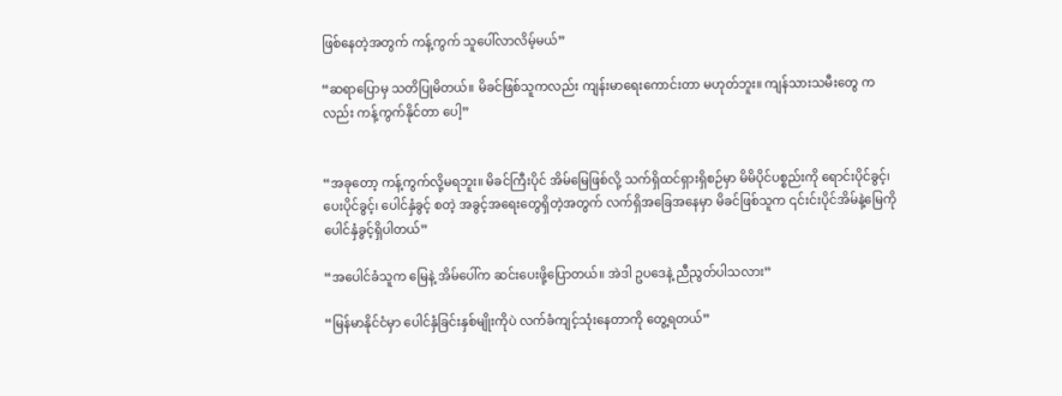ဖြစ်နေတဲ့အတွက် ကန့်ကွက် သူပေါ်လာလိမ့်မယ်”

“ဆရာပြောမှ သတိပြုမိတယ်။ မိခင်ဖြစ်သူကလည်း ကျန်းမာရေးကောင်းတာ မဟုတ်ဘူး။ ကျန်သားသမီးတွေ ကလည်း ကန့်ကွက်နိုင်တာ ပေါ့”


“အခုတော့ ကန့်ကွက်လို့မရဘူး။ မိခင်ကြီးပိုင် အိမ်မြေဖြစ်လို့ သက်ရှိထင်ရှားရှိစဉ်မှာ မိမိပိုင်ပစ္စည်းကို ရောင်းပိုင်ခွင့်၊ ပေးပိုင်ခွင့်၊ ပေါင်နှံခွင့် စတဲ့ အခွင့်အရေးတွေရှိတဲ့အတွက် လက်ရှိအခြေအနေမှာ မိခင်ဖြစ်သူက ၎င်းင်းပိုင်အိမ်နဲ့မြေကို ပေါင်နှံခွင့်ရှိပါတယ်”

“အပေါင်ခံသူက မြေနဲ့ အိမ်ပေါ်က ဆင်းပေးဖို့ပြောတယ်။ အဲဒါ ဥပဒေနဲ့ ညီညွတ်ပါသလား”

“မြန်မာနိုင်ငံမှာ ပေါင်နှံခြင်းနှစ်မျိုးကိုပဲ လက်ခံကျင့်သုံးနေတာကို တွေ့ရတယ်”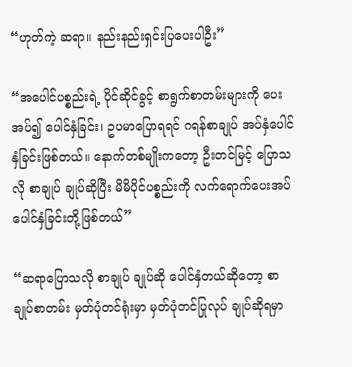“ဟုတ်ကဲ့ ဆရာ။ နည်းနည်းရှင်းပြပေးပါဦး”

“အပေါင်ပစ္စည်းရဲ့ ပိုင်ဆိုင်ခွင့် စာရွက်စာတမ်းများကို ပေးအပ်၍ ပေါင်နှံခြင်း၊ ဥပမာပြောရရင် ဂရန်စာချုပ် အပ်နှံပေါင်နှံခြင်းဖြစ်တယ်။ နောက်တစ်မျိုးကတော့ ဦးတင်မြင့် ပြောသလို စာချုပ် ချုပ်ဆိုပြီး မိမိပိုင်ပစ္စည်းကို လက်ရောက်ပေးအပ်ပေါင်နှံခြင်းတို့ဖြစ်တယ်”

“ဆရာပြောသလို စာချုပ် ချုပ်ဆို ပေါင်နှံတယ်ဆိုတော့ စာချုပ်စာတမ်း မှတ်ပုံတင်ရုံးမှာ မှတ်ပုံတင်ပြုလုပ် ချုပ်ဆိုရမှာ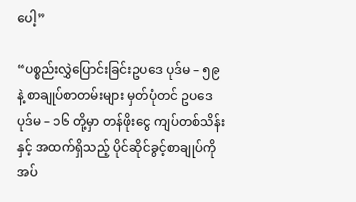ပေါ့”

“ပစ္စည်းလွှဲပြောင်းခြင်းဥပဒေ ပုဒ်မ – ၅၉ နဲ့ စာချုပ်စာတမ်းများ မှတ်ပုံတင် ဥပဒေပုဒ်မ – ၁၆ တို့မှာ တန်ဖိုးငွေ ကျပ်တစ်သိန်းနှင့် အထက်ရှိသည့် ပိုင်ဆိုင်ခွင့်စာချုပ်ကို အပ်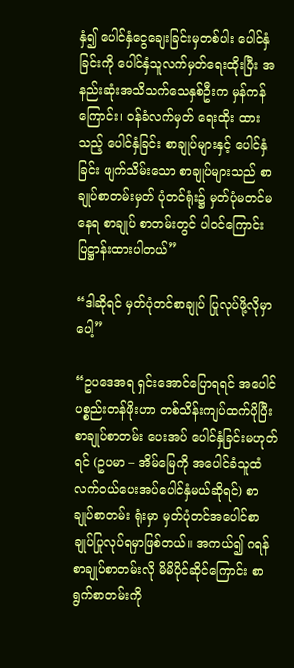နှံ၍ ပေါင်နှံငွေချေးခြင်းမှတစ်ပါး ပေါင်နှံခြင်းကို ပေါင်နှံသူလက်မှတ်ရေးထိုးပြီး အနည်းဆုံးအသိသက်သေနှစ်ဦးက မှန်ကန်ကြောင်း၊ ဝန်ခံလက်မှတ် ရေးထိုး ထားသည့် ပေါင်နှံခြင်း စာချုပ်များနှင့် ပေါင်နှံခြင်း ဖျက်သိမ်းသော စာချုပ်များသည် စာချုပ်စာတမ်းမှတ် ပုံတင်ရုံး၌ မှတ်ပုံမတင်မနေရ စာချုပ် စာတမ်းတွင် ပါဝင်ကြောင်း ပြဋ္ဌာန်းထားပါတယ်”

“ဒါဆိုရင် မှတ်ပုံတင်စာချုပ် ပြုလုပ်ဖို့လိုမှာပေါ့”

“ဥပဒေအရ ရှင်းအောင်ပြောရရင် အပေါင်ပစ္စည်းတန်ဖိုးဟာ တစ်သိန်းကျပ်ထက်ပိုပြီး စာချုပ်စာတမ်း ပေးအပ် ပေါင်နှံခြင်းမဟုတ်ရင် (ဥပမာ – အိမ်မြေကို အပေါင်ခံသူထံ လက်ဝယ်ပေးအပ်ပေါင်နှံမယ်ဆိုရင်) စာချုပ်စာတမ်း ရုံးမှာ မှတ်ပုံတင်အပေါင်စာချုပ်ပြုလုပ်ရမှာဖြစ်တယ်။ အကယ်၍ ဂရန်စာချုပ်စာတမ်းလို မိမိပိုင်ဆိုင်ကြောင်း စာရွက်စာတမ်းကို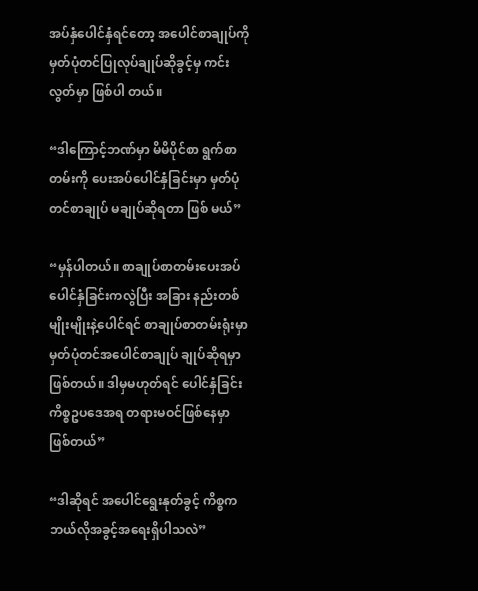အပ်နှံပေါင်နှံရင်တော့ အပေါင်စာချုပ်ကို မှတ်ပုံတင်ပြုလုပ်ချုပ်ဆိုခွင့်မှ ကင်းလွတ်မှာ ဖြစ်ပါ တယ်။

“ဒါကြောင့်ဘဏ်မှာ မိမိပိုင်စာ ရွက်စာတမ်းကို ပေးအပ်ပေါင်နှံခြင်းမှာ မှတ်ပုံတင်စာချုပ် မချုပ်ဆိုရတာ ဖြစ် မယ်”

“မှန်ပါတယ်။ စာချုပ်စာတမ်းပေးအပ်ပေါင်နှံခြင်းကလွဲပြီး အခြား နည်းတစ်မျိုးမျိုးနဲ့ပေါင်ရင် စာချုပ်စာတမ်းရုံးမှာ မှတ်ပုံတင်အပေါင်စာချုပ် ချုပ်ဆိုရမှာဖြစ်တယ်။ ဒါမှမဟုတ်ရင် ပေါင်နှံခြင်းကိစ္စဥပဒေအရ တရားမဝင်ဖြစ်နေမှာ ဖြစ်တယ်”

“ဒါဆိုရင် အပေါင်ရွေးနုတ်ခွင့် ကိစ္စက ဘယ်လိုအခွင့်အရေးရှိပါသလဲ”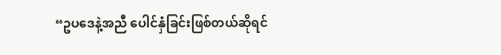“ဥပဒေနဲ့အညီ ပေါင်နှံခြင်းဖြစ်တယ်ဆိုရင်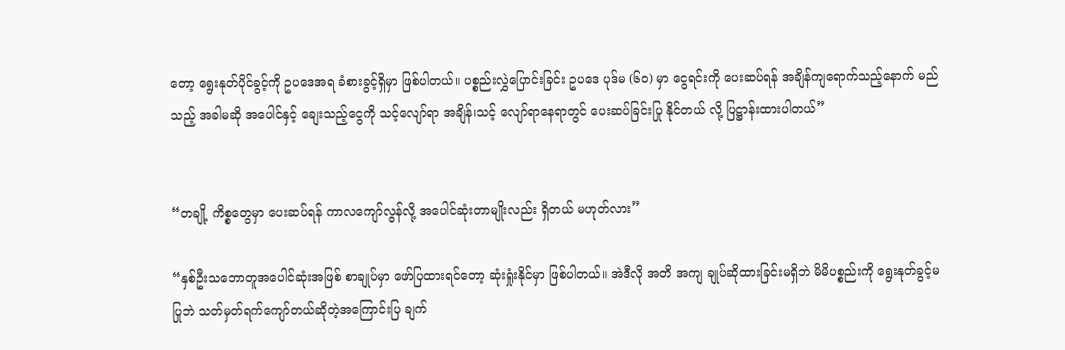တော့ ရွေးနုတ်ပိုင်ခွင့်ကို ဥပဒေအရ ခံစားခွင့်ရှိမှာ ဖြစ်ပါတယ်။ ပစ္စည်းလွှဲပြောင်းခြင်း ဥပဒေ ပုဒ်မ (၆၀) မှာ ငွေရင်းကို ပေးဆပ်ရန် အချိန်ကျရောက်သည့်နောက် မည်သည့် အခါမဆို အပေါင်နှင့် ချေးသည့်ငွေကို သင့်လျော်ရာ အချိန်၊သင့် လျော်ရာနေရာတွင် ပေးဆပ်ခြင်းပြု နိုင်တယ် လို့ ပြဋ္ဌာန်းထားပါတယ်”


“တချို့ ကိစ္စတွေမှာ ပေးဆပ်ရန် ကာလကျော်လွန်လို့ အပေါင်ဆုံးတာမျိုးလည်း ရှိတယ် မဟုတ်လား”

“နှစ်ဦးသဘောတူအပေါင်ဆုံးအဖြစ် စာချုပ်မှာ ဖော်ပြထားရင်တော့ ဆုံးရှုံးနိုင်မှာ ဖြစ်ပါတယ်။ အဲဒီလို အတိ အကျ ချုပ်ဆိုထားခြင်းမရှိဘဲ မိမိပစ္စည်းကို ရွေးနုတ်ခွင့်မပြုဘဲ သတ်မှတ်ရက်ကျော်တယ်ဆိုတဲ့အကြောင်းပြ ချက်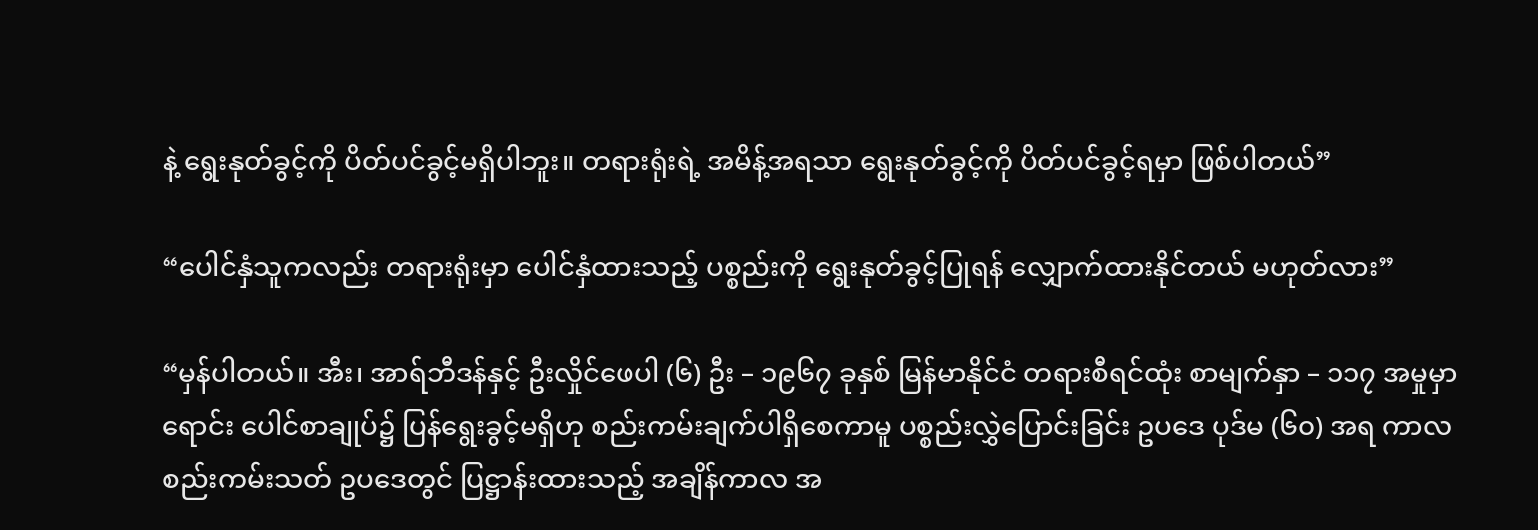နဲ့ ရွေးနုတ်ခွင့်ကို ပိတ်ပင်ခွင့်မရှိပါဘူး။ တရားရုံးရဲ့ အမိန့်အရသာ ရွေးနုတ်ခွင့်ကို ပိတ်ပင်ခွင့်ရမှာ ဖြစ်ပါတယ်”

“ပေါင်နှံသူကလည်း တရားရုံးမှာ ပေါင်နှံထားသည့် ပစ္စည်းကို ရွေးနုတ်ခွင့်ပြုရန် လျှောက်ထားနိုင်တယ် မဟုတ်လား”

“မှန်ပါတယ်။ အီး၊ အာရ်ဘီဒန်နှင့် ဦးလှိုင်ဖေပါ (၆) ဦး – ၁၉၆၇ ခုနှစ် မြန်မာနိုင်ငံ တရားစီရင်ထုံး စာမျက်နှာ – ၁၁၇ အမှုမှာ ရောင်း ပေါင်စာချုပ်၌ ပြန်ရွေးခွင့်မရှိဟု စည်းကမ်းချက်ပါရှိစေကာမူ ပစ္စည်းလွှဲပြောင်းခြင်း ဥပဒေ ပုဒ်မ (၆၀) အရ ကာလစည်းကမ်းသတ် ဥပဒေတွင် ပြဋ္ဌာန်းထားသည့် အချိန်ကာလ အ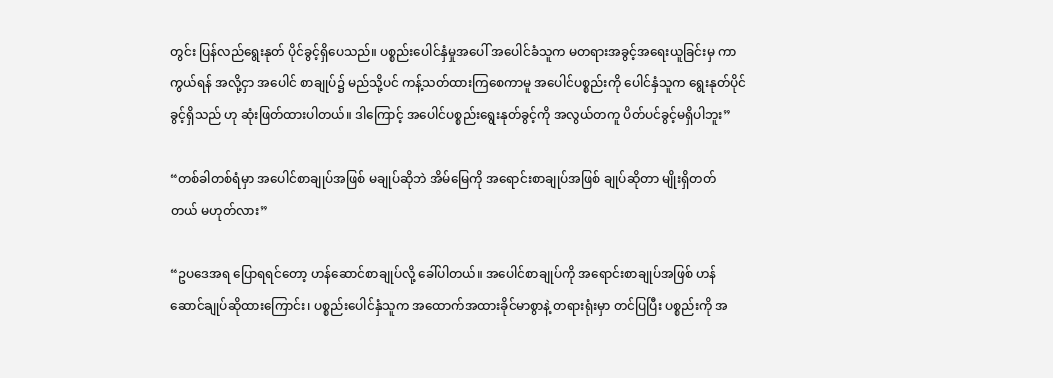တွင်း ပြန်လည်ရွေးနုတ် ပိုင်ခွင့်ရှိပေသည်။ ပစ္စည်းပေါင်နှံမှုအပေါ် အပေါင်ခံသူက မတရားအခွင့်အရေးယူခြင်းမှ ကာကွယ်ရန် အလို့ငှာ အပေါင် စာချုပ်၌ မည်သို့ပင် ကန့်သတ်ထားကြစေကာမူ အပေါင်ပစ္စည်းကို ပေါင်နှံသူက ရွေးနုတ်ပိုင်ခွင့်ရှိသည် ဟု ဆုံးဖြတ်ထားပါတယ်။ ဒါကြောင့် အပေါင်ပစ္စည်းရွေးနုတ်ခွင့်ကို အလွယ်တကူ ပိတ်ပင်ခွင့်မရှိပါဘူး”

“တစ်ခါတစ်ရံမှာ အပေါင်စာချုပ်အဖြစ် မချုပ်ဆိုဘဲ အိမ်မြေကို အရောင်းစာချုပ်အဖြစ် ချုပ်ဆိုတာ မျိုးရှိတတ် တယ် မဟုတ်လား”

“ဥပဒေအရ ပြောရရင်တော့ ဟန်ဆောင်စာချုပ်လို့ ခေါ်ပါတယ်။ အပေါင်စာချုပ်ကို အရောင်းစာချုပ်အဖြစ် ဟန်ဆောင်ချုပ်ဆိုထားကြောင်း၊ ပစ္စည်းပေါင်နှံသူက အထောက်အထားခိုင်မာစွာနဲ့ တရားရုံးမှာ တင်ပြပြီး ပစ္စည်းကို အ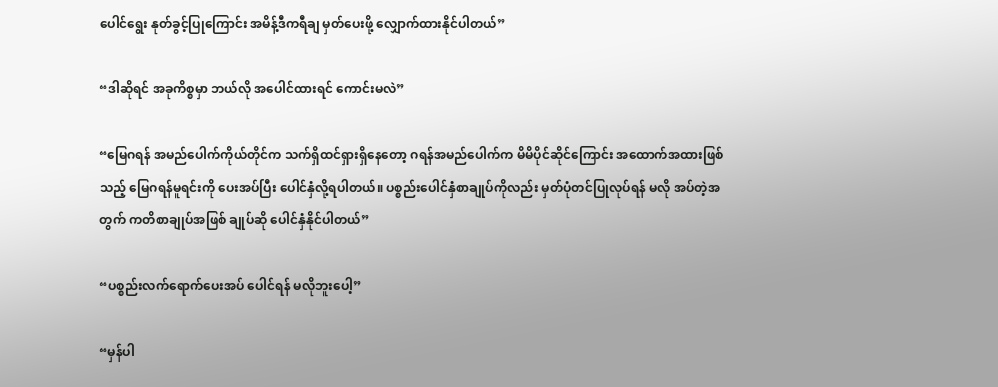ပေါင်ရွေး နုတ်ခွင့်ပြုကြောင်း အမိန့်ဒီကရီချ မှတ်ပေးဖို့ လျှောက်ထားနိုင်ပါတယ်”

“ဒါဆိုရင် အခုကိစ္စမှာ ဘယ်လို အပေါင်ထားရင် ကောင်းမလဲ”

“မြေဂရန် အမည်ပေါက်ကိုယ်တိုင်က သက်ရှိထင်ရှားရှိနေတော့ ဂရန်အမည်ပေါက်က မိမိပိုင်ဆိုင်ကြောင်း အထောက်အထားဖြစ်သည့် မြေဂရန်မူရင်းကို ပေးအပ်ပြီး ပေါင်နှံလို့ရပါတယ်။ ပစ္စည်းပေါင်နှံစာချုပ်ကိုလည်း မှတ်ပုံတင်ပြုလုပ်ရန် မလို အပ်တဲ့အတွက် ကတိစာချုပ်အဖြစ် ချုပ်ဆို ပေါင်နှံနိုင်ပါတယ်”

“ပစ္စည်းလက်ရောက်ပေးအပ် ပေါင်ရန် မလိုဘူးပေါ့”

“မှန်ပါ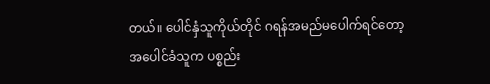တယ်။ ပေါင်နှံသူကိုယ်တိုင် ဂရန်အမည်မပေါက်ရင်တော့ အပေါင်ခံသူက ပစ္စည်း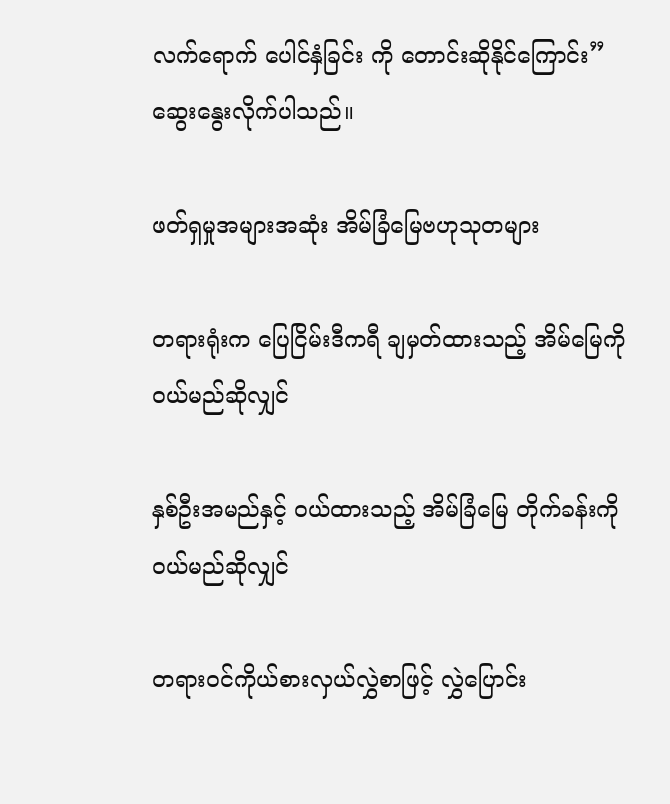လက်ရောက် ပေါင်နှံခြင်း ကို တောင်းဆိုနိုင်ကြောင်း” ဆွေးနွေးလိုက်ပါသည်။

ဖတ်ရှမှုအများအဆုံး အိမ်ခြံမြေဗဟုသုတများ

တရားရုံးက ပြေငြိမ်းဒီကရီ ချမှတ်ထားသည့် အိမ်မြေကို ဝယ်မည်ဆိုလျှင်

နှစ်ဦးအမည်နှင့် ဝယ်ထားသည့် အိမ်ခြံမြေ တိုက်ခန်းကို ဝယ်မည်ဆိုလျှင်

တရားဝင်ကိုယ်စားလှယ်လွှဲစာဖြင့် လွှဲပြောင်း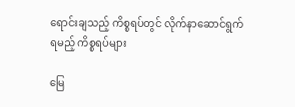ရောင်းချသည့် ကိစ္စရပ်တွင် လိုက်နာဆောင်ရွက်ရမည့် ကိစ္စရပ်များ

မြေ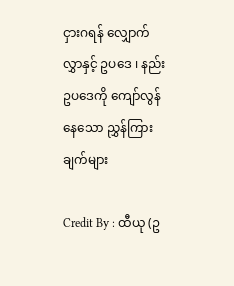ငှားဂရန် လျှောက်လွှာနှင့် ဥပဒေ ၊ နည်းဥပဒေကို ကျော်လွန်နေသော ညွှန်ကြားချက်များ

Credit By : ထီယု (ဥ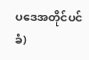ပဒေအတိုင်ပင်ခံ)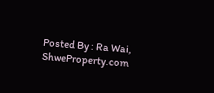Posted By : Ra Wai, ShweProperty.com